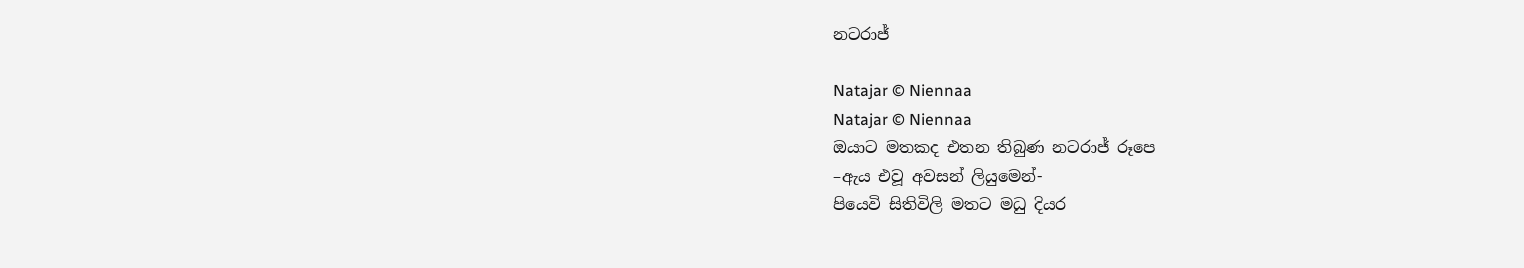නටරාජ්

Natajar © Niennaa
Natajar © Niennaa
ඔයාට මතකද එතන තිබුණ නටරාජ් රූපෙ
–ඇය එවූ අවසන් ලියුමෙන්-
පියෙවි සිතිවිලි මතට මධු දියර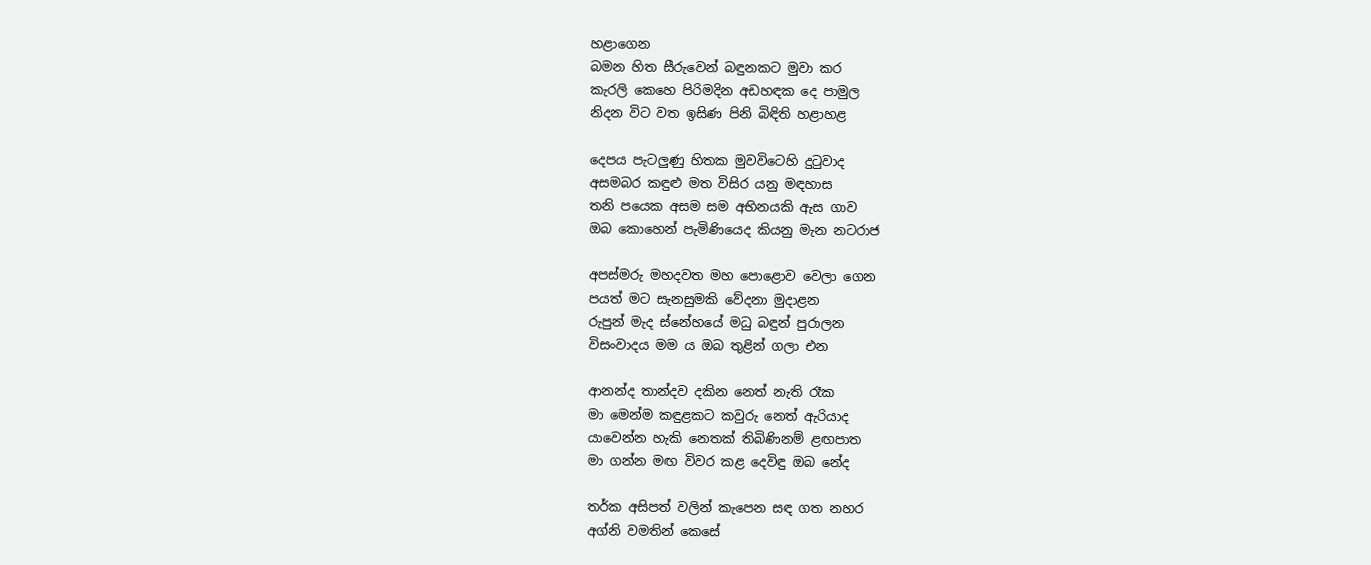හළාගෙන
බමන හිත සීරුවෙන් බඳුනකට මුවා කර
කැරලි කෙහෙ පිරිමදින අඩහඳක දෙ පාමුල
නිදන විට වත ඉසිණ පිනි බිඳිති හළාහළ

දෙපය පැටලුණු හිතක මුවවිටෙහි දුටුවාද
අසමබර කඳුළු මත විසිර යනු මඳහාස
තනි පයෙක අසම සම අභිනයකි ඇස ගාව
ඔබ කොහෙන් පැමිණියෙද කියනු මැන නටරාජ

අපස්මරු මහදවත මහ පොළොව වෙලා ගෙන
පයත් මට සැනසුමකි වේදනා මුදාළන
රුපුන් මැද ස්නේහයේ මධු බඳුන් පුරාලන
විසංවාදය මම ය ඔබ තුළින් ගලා එන

ආනන්ද තාන්දව දකින නෙත් නැති රෑක
මා මෙන්ම කඳුළකට කවුරු නෙත් ඇරියාද
යාවෙන්න හැකි නෙතක් තිබිණිනම් ළඟපාත
මා ගන්න මඟ විවර කළ දෙවිඳු ඔබ නේද

තර්ක අසිපත් වලින් කැපෙන සඳ ගත නහර
අග්නි වමතින් කෙසේ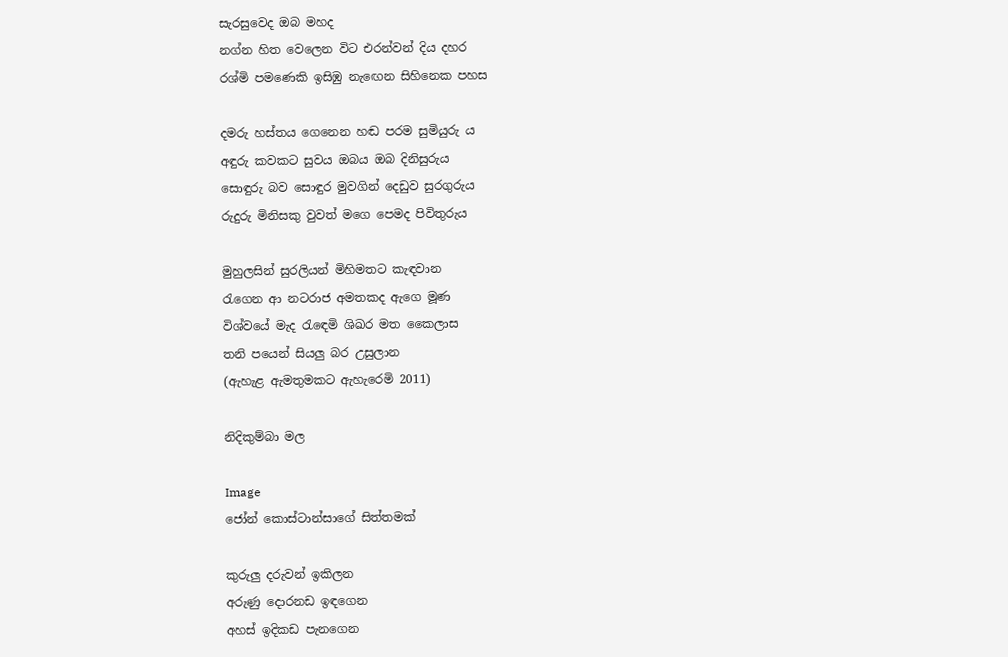සැරසුවෙද ඔබ මහද
නග්න හිත වෙලෙන විට එරන්වන් දිය දහර
රශ්මි පමණෙකි ඉසිඹු නැඟෙන සිහිනෙක පහස

දමරු හස්තය ගෙනෙන හඬ පරම සුමියුරු ය
අඳුරු කවකට සුවය ඔබය ඔබ දිනිසුරුය
සොඳුරු බව සොඳුර මුවගින් දෙඩුව සුරගුරුය
රුදුරු මිනිසකු වුවත් මගෙ පෙමද පිවිතුරුය

මුහුලසින් සුරලියන් මිහිමතට කැඳවාන
රැගෙන ආ නටරාජ අමතකද ඇගෙ මූණ
විශ්වයේ මැද රැඳෙමි ශිඛර මත කෛලාස
තනි පයෙන් සියලු බර උසුලාන
(ඇහැළ ඇමතුමකට ඇහැරෙමි 2011)

නිදිකුම්බා මල

Image
ජෝන් කොස්ටාන්සාගේ සිත්තමක්

කුරුලු දරුවන් ඉකිලන
අරුණු දොරනඩ ඉඳගෙන
අහස් ඉදිකඩ පැනගෙන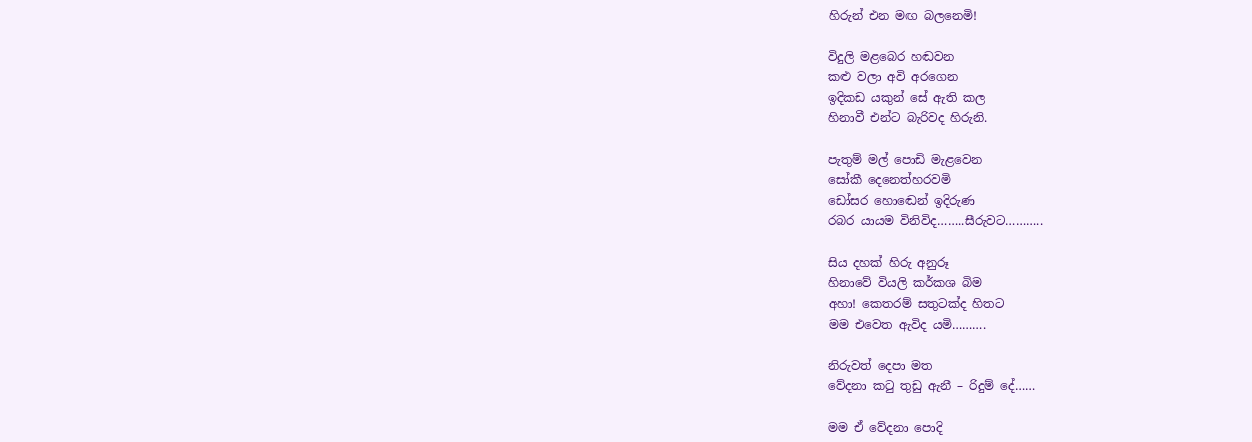හිරුන් එන මඟ බලනෙමි!

විදුලි මළබෙර හඬවන
කළු වලා අවි අරගෙන
ඉදිකඩ යකුන් සේ ඇති කල
හිනාවී එන්ට බැරිවද හිරුනි.

පැතුම් මල් පොඩි මැළවෙන
සෝකී දෙනෙත්හරවමි
ඩෝසර හොඬෙන් ඉදිරුණ
රබර යායම විනිවිද……..සීරුවට………..

සිය දහක් හිරු අනුරූ
හිනාවේ වියලි කර්කශ බිම
අහා! කෙතරම් සතුටක්ද හිතට
මම එවෙත ඇවිද යමි……….

නිරුවත් දෙපා මත
වේදනා කටු තුඩු ඇනී – රිදුම් දේ……

මම ඒ වේදනා පොදි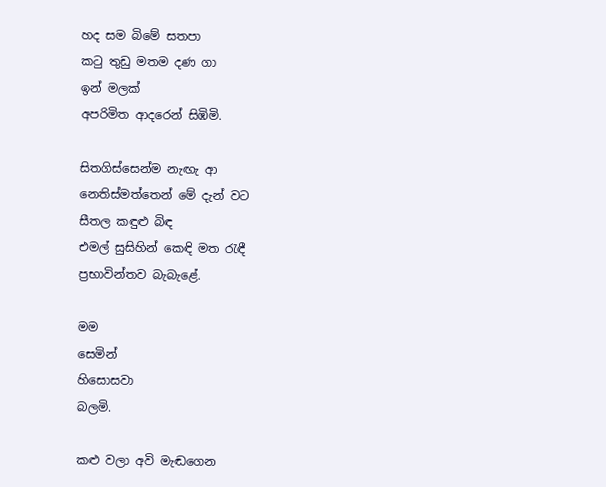හද සම බිමේ සතපා
කටු තුඩු මතම දණ ගා
ඉන් මලක්
අපරිමිත ආදරෙන් සිඹිමි.

සිතගිස්සෙන්ම නැඟැ ආ
නෙතිස්මත්තෙන් මේ දැන් වට
සීතල කඳුළු බිඳ
එමල් සුසිහින් කෙඳි මත රැඳී
ප්‍රභාවින්තව බැබැළේ.

මම
සෙමින්
හිසොසවා
බලමි.

කළු වලා අවි මැඬගෙන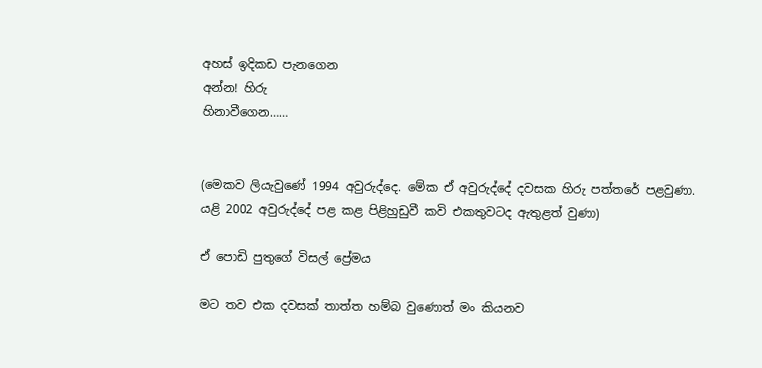අහස් ඉදිකඩ පැනගෙන
අන්න! හිරු
හිනාවීගෙන……


(මෙකව ලියැවු‍ණේ 1994 අවුරුද්දෙ. මේක ඒ අවුරුද්දේ දවසක හිරු පත්තරේ පළවුණා.  යළි 2002 අවුරුද්දේ පළ කළ පිළිහුඩුවී කවි එකතුවටද ඇතුළත් වුණා)

ඒ පොඩි පුතුගේ විසල් ප්‍රේමය

මට තව එක දවසක් තාත්ත හම්බ වුණොත් මං කියනව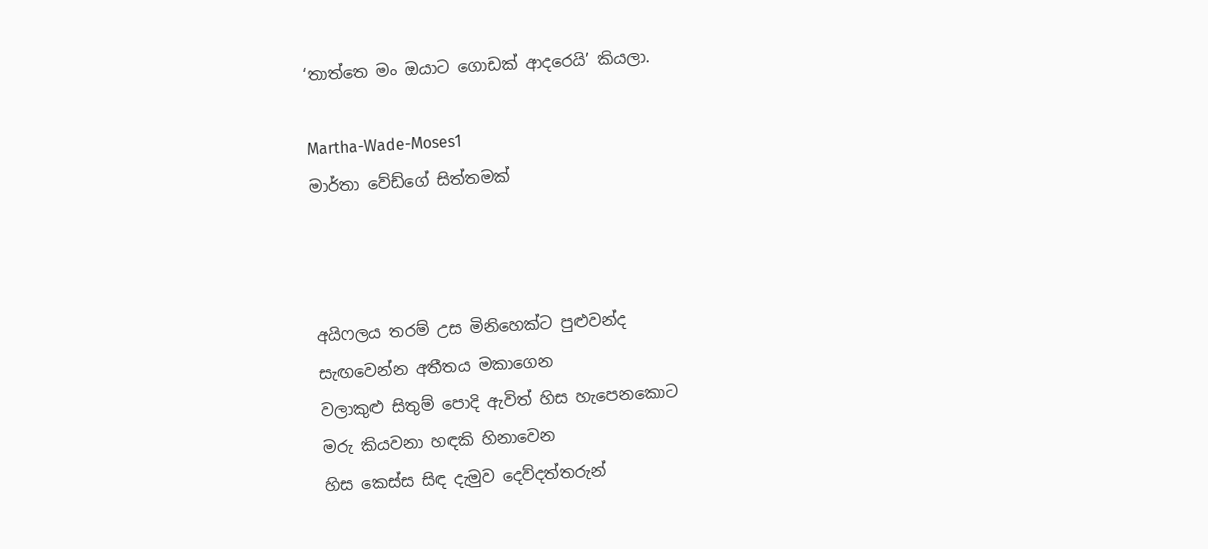‘තාත්තෙ මං ඔයාට ගොඩක් ආදරෙයි’ කියලා.

Martha-Wade-Moses1
මාර්තා වේඩ්ගේ සිත්තමක්



අයිෆලය තරම් උස මිනිහෙක්ට පුළුවන්ද
සැඟවෙන්න අතීතය මකාගෙන
වලාකුළු සිතුම් පොදි ඇවිත් හිස හැපෙනකොට
මරු කියවනා හඳකි හිනාවෙන
හිස කෙස්ස සිඳ දැමුව දෙව්දත්තරුන්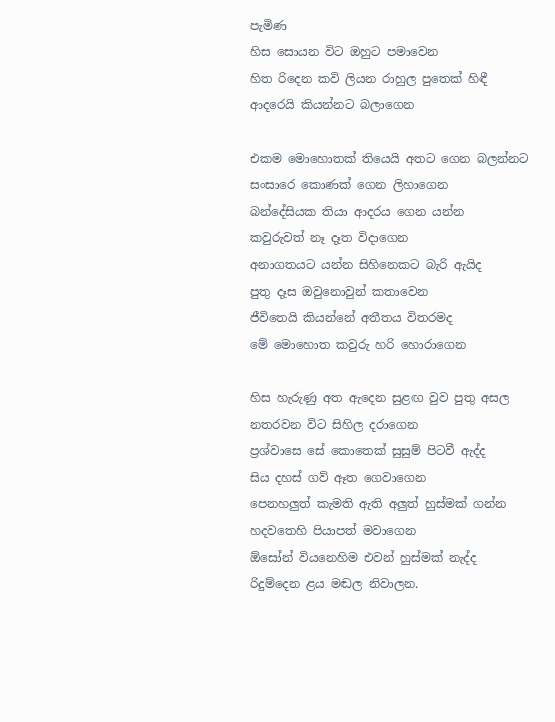පැමි‍ණ
හිස සොයන විට ඔහුට පමාවෙන
හිත රිදෙන කවි ලියන රාහුල පුතෙක් හිඳී
ආදරෙයි කියන්නට බලාගෙන

එකම මොහොතක් තියෙයි අතට ගෙන බලන්නට
සංසාරෙ කොණක් ගෙන ලිහාගෙන
බන්දේසියක තියා ආදරය ගෙන යන්න
කවුරුවත් නෑ දෑත විදාගෙන
අනාගතයට යන්න සිහිනෙකට බැරි ඇයිද
පුතු දෑස ඔවුනොවුන් කතාවෙන
ජීවිතෙයි කියන්නේ අතීතය විතරමද
මේ මොහොත කවුරු හරි හොරාගෙන

හිස හැරුණු අත ඇදෙන සුළඟ වුව පුතු අසල
නතරවන විට සිහිල දරාගෙන
ප්‍රශ්වාසෙ සේ කොතෙක් සුසුම් පිටවී ඇද්ද
සිය දහස් ගව් ඈත ගෙවාගෙන
පෙනහලුත් කැමති ඇති අලුත් හුස්මක් ගන්න
හදවතෙහි පියාපත් මවාගෙන
ඕසෝන් වියනෙහිම එවන් හුස්මක් නැද්ද
රිදුම්දෙන ළය මඬල නිවාලන.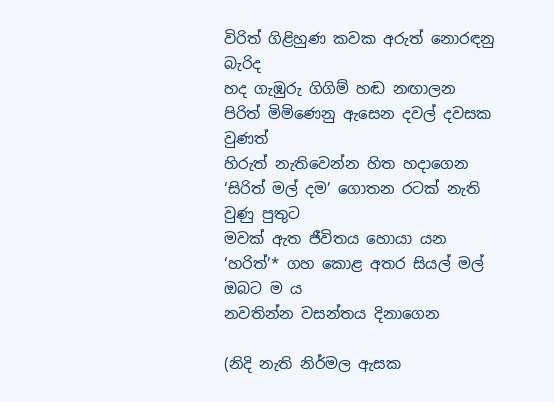විරිත් ගිළිහුණ කවක අරුත් නොරඳනු බැරිද
හද ගැඹුරු ගිගිම් හඬ නඟාලන
පිරිත් මිමිණෙනු ඇසෙන දවල් දවසක වුණත්
හිරුත් නැතිවෙන්න හිත හදාගෙන
‘සිරිත් මල් දම’ ගොතන රටක් නැති වුණු පුතුට
මවක් ඇත ජීවිතය හොයා යන
‘හරිත්’* ගහ කොළ අතර සියල් මල් ඔබට ම ය
නවතින්න වසන්තය දිනාගෙන

(නිදි නැති නිර්මල ඇසක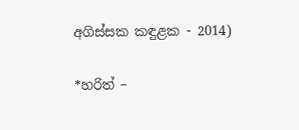අගිස්සක කඳුළක - 2014)

*හරිත් –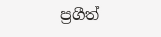ප්‍රගීත්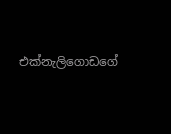එක්නැලිගොඩගේ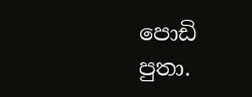පොඩි පුතා.